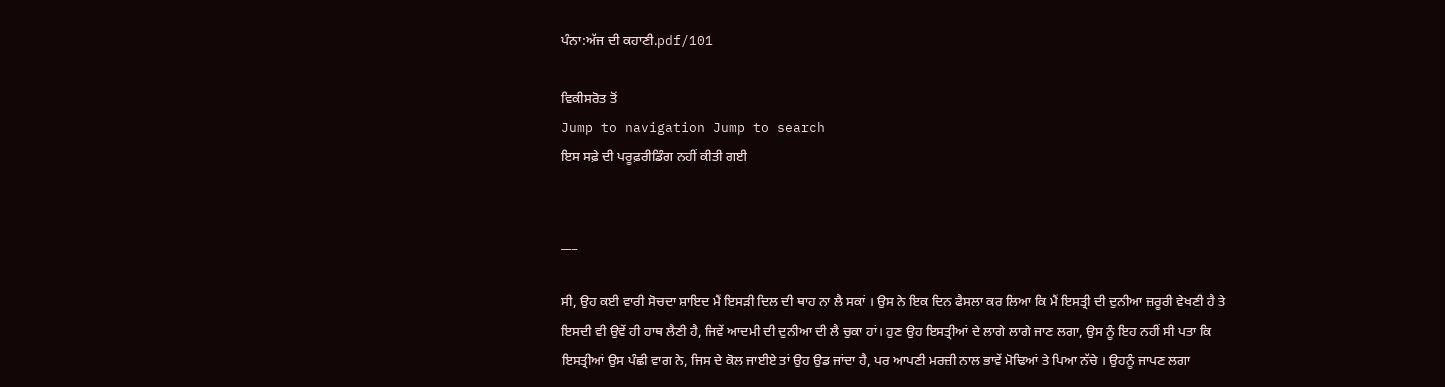ਪੰਨਾ:ਅੱਜ ਦੀ ਕਹਾਣੀ.pdf/101

ਵਿਕੀਸਰੋਤ ਤੋਂ
Jump to navigation Jump to search
ਇਸ ਸਫ਼ੇ ਦੀ ਪਰੂਫ਼ਰੀਡਿੰਗ ਨਹੀਂ ਕੀਤੀ ਗਈ


___

ਸੀ, ਉਹ ਕਈ ਵਾਰੀ ਸੋਚਦਾ ਸ਼ਾਇਦ ਮੈਂ ਇਸੜੀ ਦਿਲ ਦੀ ਥਾਹ ਨਾ ਲੈ ਸਕਾਂ । ਉਸ ਨੇ ਇਕ ਦਿਨ ਫੈਸਲਾ ਕਰ ਲਿਆ ਕਿ ਮੈਂ ਇਸਤ੍ਰੀ ਦੀ ਦੁਨੀਆ ਜ਼ਰੂਰੀ ਵੇਖਣੀ ਹੈ ਤੇ ਇਸਦੀ ਵੀ ਉਵੇਂ ਹੀ ਹਾਥ ਲੈਣੀ ਹੈ, ਜਿਵੇਂ ਆਦਮੀ ਦੀ ਦੁਨੀਆ ਦੀ ਲੈ ਚੁਕਾ ਹਾਂ। ਹੁਣ ਉਹ ਇਸਤ੍ਰੀਆਂ ਦੇ ਲਾਗੇ ਲਾਗੇ ਜਾਣ ਲਗਾ, ਉਸ ਨੂੰ ਇਹ ਨਹੀਂ ਸੀ ਪਤਾ ਕਿ ਇਸਤ੍ਰੀਆਂ ਉਸ ਪੰਛੀ ਵਾਗ ਨੇ, ਜਿਸ ਦੇ ਕੋਲ ਜਾਈਏ ਤਾਂ ਉਹ ਉਡ ਜਾਂਦਾ ਹੈ, ਪਰ ਆਪਣੀ ਮਰਜ਼ੀ ਨਾਲ ਭਾਵੇਂ ਮੋਢਿਆਂ ਤੇ ਪਿਆ ਨੱਚੇ । ਉਹਨੂੰ ਜਾਪਣ ਲਗਾ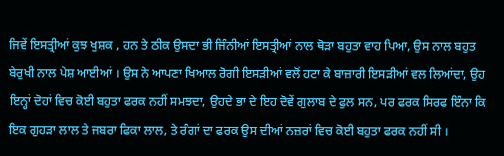ਜਿਵੇਂ ਇਸਤ੍ਰੀਆਂ ਕੁਝ ਖੁਸ਼ਕ , ਹਨ ਤੇ ਠੀਕ ਉਸਦਾ ਭੀ ਜਿੰਨੀਆਂ ਇਸਤ੍ਰੀਆਂ ਨਾਲ ਥੋੜਾ ਬਹੁਤਾ ਵਾਹ ਪਿਆ, ਉਸ ਨਾਲ ਬਹੁਤ ਬੇਰੁਖੀ ਨਾਲ ਪੇਸ਼ ਆਈਆਂ । ਉਸ ਨੇ ਆਪਣਾ ਖਿਆਲ ਰੋਗੀ ਇਸੜੀਆਂ ਵਲੋਂ ਹਟਾ ਕੇ ਬਾਜ਼ਾਰੀ ਇਸੜੀਆਂ ਵਲ ਲਿਆਂਦਾ, ਉਹ ਇਨ੍ਹਾਂ ਦੋਹਾਂ ਵਿਚ ਕੋਈ ਬਹੁਤਾ ਫਰਕ ਨਹੀਂ ਸਮਝਦਾ, ਉਹਦੇ ਭਾ ਦੇ ਇਹ ਦੋਵੇਂ ਗੁਲਾਬ ਦੇ ਫੁਲ ਸਨ, ਪਰ ਫਰਕ ਸਿਰਫ ਇੰਨਾ ਕਿ ਇਕ ਗੁਹੜਾ ਲਾਲ ਤੇ ਜਬਰਾ ਫਿਕਾ ਲਾਲ, ਤੇ ਰੰਗਾਂ ਦਾ ਫਰਕ ਉਸ ਦੀਆਂ ਨਜ਼ਰਾਂ ਵਿਚ ਕੋਈ ਬਹੁਤਾ ਫਰਕ ਨਹੀਂ ਸੀ ।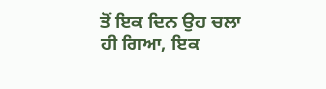ਤੋਂ ਇਕ ਦਿਨ ਉਹ ਚਲਾ ਹੀ ਗਿਆ, ਇਕ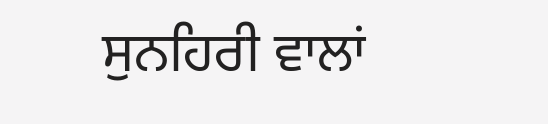ਸੁਨਹਿਰੀ ਵਾਲਾਂ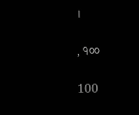।

, ੧੦੦

100